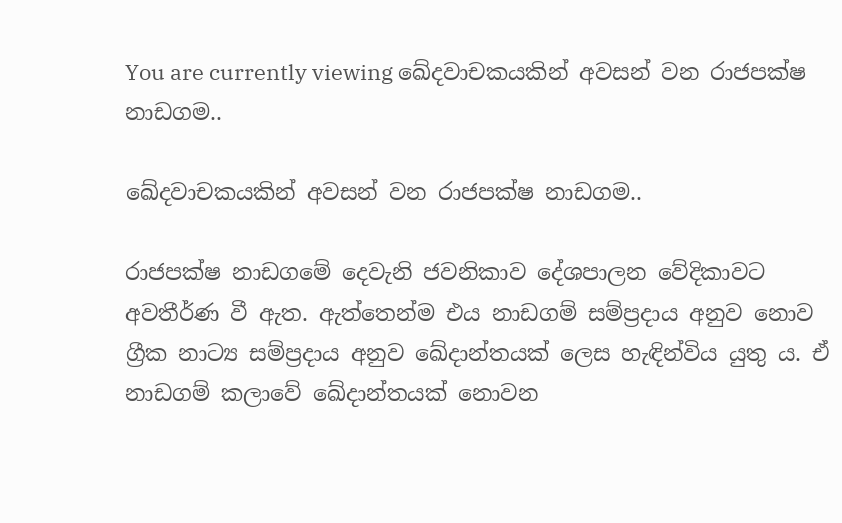You are currently viewing ඛේදවාචකයකින් අවසන් වන රාජපක්ෂ නාඩගම..

ඛේදවාචකයකින් අවසන් වන රාජපක්ෂ නාඩගම..

රාජපක්ෂ නාඩගමේ දෙවැනි ජවනිකාව දේශපාලන වේදිකාවට අවතීර්ණ වී ඇත. ඇත්තෙන්ම එය නාඩගම් සම්ප්‍රදාය අනුව නොව ග්‍රීක නාට්‍ය සම්ප්‍රදාය අනුව ඛේදාන්තයක් ලෙස හැඳින්විය යුතු ය. ඒ නාඩගම් කලාවේ ඛේදාන්තයක් නොවන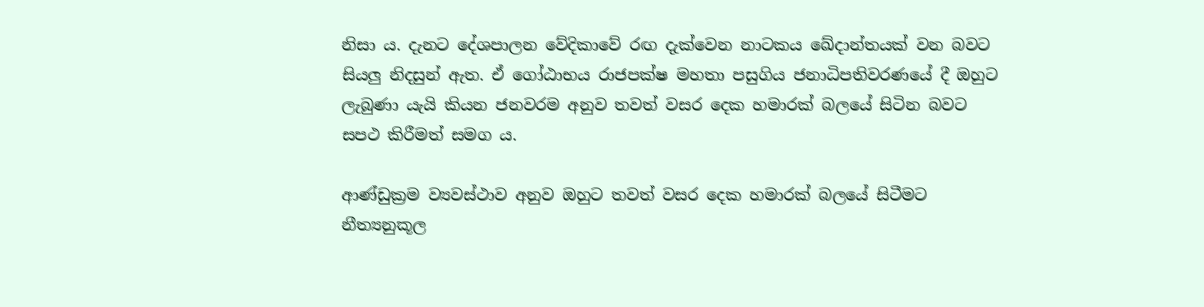නිසා ය. දැනට දේශපාලන වේදිකාවේ රඟ දැක්වෙන නාටකය ඛේදාන්තයක් වන බවට සියලු නිදසුන් ඇත. ඒ ගෝඨාභය රාජපක්ෂ මහතා පසුගිය ජනාධිපතිවරණයේ දී ඔහුට ලැබුණා යැයි කියන ජනවරම අනුව තවත් වසර දෙක හමාරක් බලයේ සිටින බවට සපථ කිරීමත් සමග ය.

ආණ්ඩුක්‍රම ව්‍යවස්ථාව අනුව ඔහුට තවත් වසර දෙක හමාරක් බලයේ සිටීමට නීත්‍යනුකූල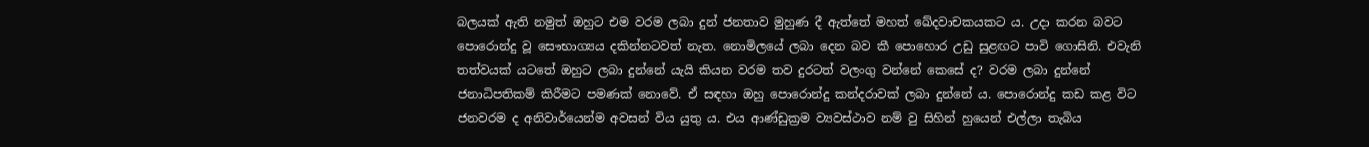බලයක් ඇති නමුත් ඔහුට එම වරම ලබා දුන් ජනතාව මුහුණ දී ඇත්තේ මහත් ඛේදවාචකයකට ය. උදා කරන බවට පොරොන්දු වූ සෞභාග්‍යය දකින්නටවත් නැත. නොමිලයේ ලබා දෙන බව කී පොහොර උඩු සුළඟට පාවි ගොසිනි. එවැනි තත්වයක් යටතේ ඔහුට ලබා දුන්නේ යැයි කියන වරම තව දුරටත් වලංගු වන්නේ කෙසේ ද? වරම ලබා දුන්නේ ජනාධිපතිකම් කිරීමට පමණක් නොවේ. ඒ සඳහා ඔහු පොරොන්දු කන්දරාවක් ලබා දුන්නේ ය. පොරොන්දු කඩ කළ විට ජනවරම ද අනිවාර්යෙන්ම අවසන් විය යුතු ය. එය ආණ්ඩුක්‍රම ව්‍යවස්ථාව නම් වු සිහින් හුයෙන් එල්ලා තැබිය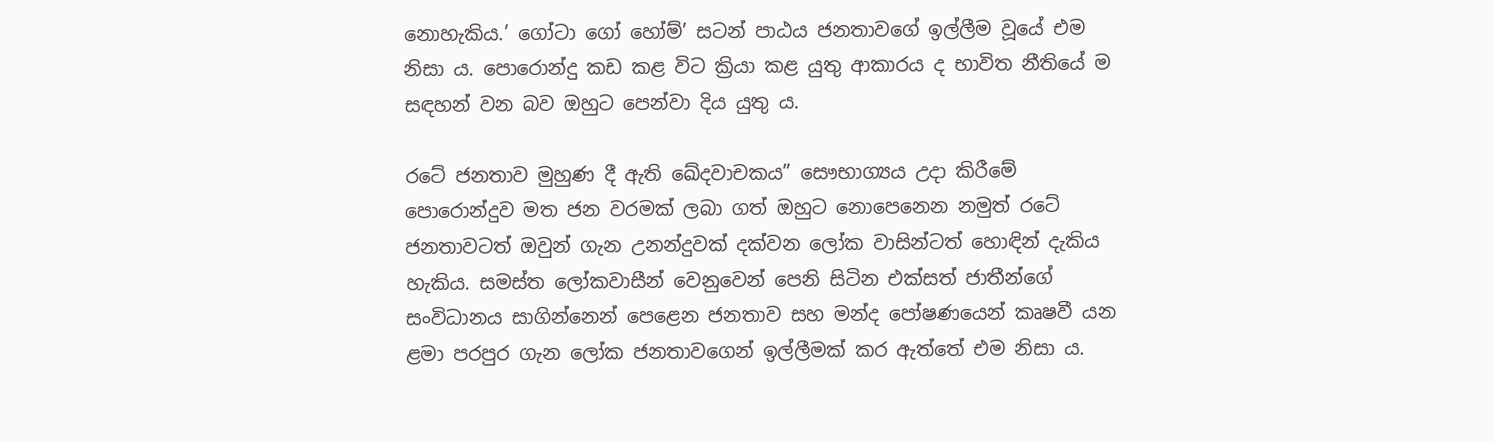නොහැකිය.’ ගෝටා ගෝ හෝම්’ සටන් පාඨය ජනතාවගේ ඉල්ලීම වූයේ එම නිසා ය. පොරොන්දු කඩ කළ විට ක්‍රියා කළ යුතු ආකාරය ද භාවිත නීතියේ ම සඳහන් වන බව ඔහුට පෙන්වා දිය යුතු ය.

රටේ ජනතාව මුහුණ දී ඇති ඛේදවාචකය” සෞභාග්‍යය උදා කිරීමේ පොරොන්දුව මත ජන වරමක් ලබා ගත් ඔහුට නොපෙනෙන නමුත් රටේ ජනතාවටත් ඔවුන් ගැන උනන්දුවක් දක්වන ලෝක වාසින්ටත් හොඳින් දැකිය හැකිය. සමස්ත ලෝකවාසීන් වෙනුවෙන් පෙනි සිටින එක්සත් ජාතීන්ගේ සංවිධානය සාගින්නෙන් පෙළෙන ජනතාව සහ මන්ද පෝෂණයෙන් කෘෂවී යන ළමා පරපුර ගැන ලෝක ජනතාවගෙන් ඉල්ලීමක් කර ඇත්තේ එම නිසා ය.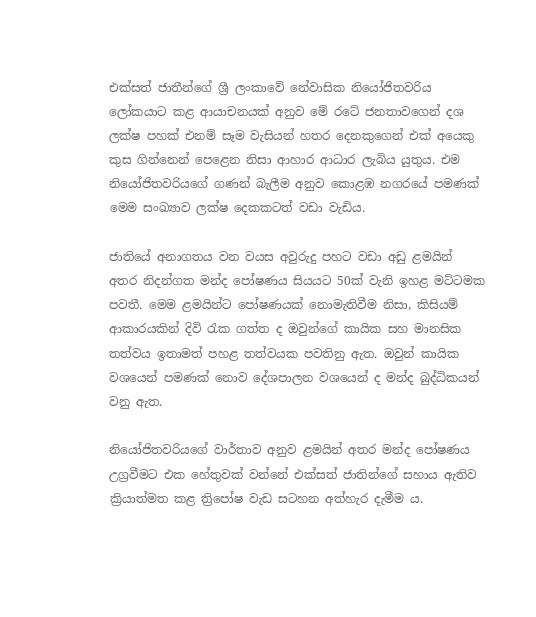එක්සත් ජාතීන්ගේ ශ්‍රී ලංකාවේ නේවාසික නියෝජිතවරිය ලෝකයාට කළ ආයාචනයක් අනුව මේ රටේ ජනතාවගෙන් දශ ලක්ෂ පහක් එනම් සෑම වැසියන් හතර දෙනකුගෙන් එක් අයෙකු කුස ගින්නෙන් පෙළෙන නිසා ආහාර ආධාර ලැබිය යුතුය. එම නියෝජිතවරියගේ ගණන් බැලීම අනුව කොළඹ නගරයේ පමණක් මෙම සංඛ්‍යාව ලක්ෂ දෙකකටත් වඩා වැඩිය.

ජාතියේ අනාගතය වන වයස අවුරුදු පහට වඩා අඩු ළමයින් අතර නිදන්ගත මන්ද පෝෂණය සියයට 50ක් වැනි ඉහළ මට්ටමක පවතී. මෙම ළමයින්ට පෝෂණයක් නොමැතිවීම නිසා, කිසියම් ආකාරයකින් දිවි රැක ගත්ත ද ඔවුන්ගේ කායික සහ මානසික තත්වය ඉතාමත් පහළ තත්වයක පවතිනු ඇත. ඔවුන් කායික වශයෙන් පමණක් නොව දේශපාලන වශයෙන් ද මන්ද බුද්ධිකයන් වනු ඇත.

නියෝජිතවරියගේ වාර්තාව අනුව ළමයින් අතර මන්ද පෝෂණය උග්‍රවීමට එක හේතුවක් වන්නේ එක්සත් ජාතින්ගේ සහාය ඇතිව ක්‍රියාත්මත කළ ත්‍රිපෝෂ වැඩ සටහන අත්හැර දැමීම ය.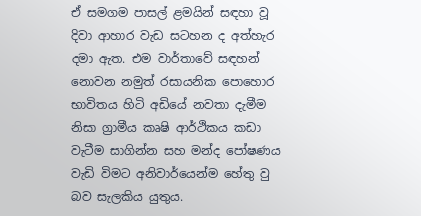ඒ සමගම පාසල් ළමයින් සඳහා වූ දිවා ආහාර වැඩ සටහන ද අත්හැර දමා ඇත. එම වාර්තාවේ සඳහන් නොවන නමුත් රසායනික පොහොර භාවිතය හිටි අඩියේ නවතා දැමීම නිසා ග්‍රාමීය කෘෂි ආර්ථිකය කඩා වැටීම සාගින්න සහ මන්ද පෝෂණය වැඩි විමට අනිවාර්යෙන්ම හේතු වු බව සැලකිය යුතුය.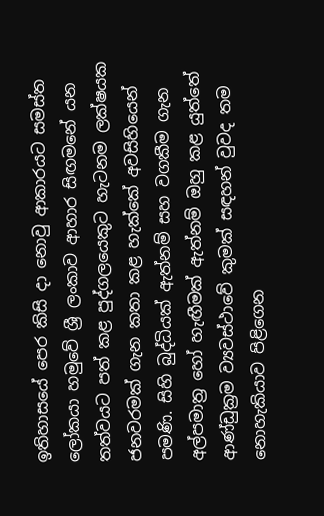ඉතිහාසයේ පෙර කිසි දා නොවු ආකාරයට සමස්ත ලෝකයා හමුවේ ශ්‍රී ලංකාව ආහාර සිඟමනේ යන තත්වයට පත් කළ පුද්ගලයෙකුට හැටනම ලක්ෂයක ජනවරමක් ගැන කතා කළ හැක්කේ අවසිහියෙන් පමණි. සිහි බුද්ධියක් ඇත්නම් සහ වගකීම ගැන අල්පමාත්‍ර හෝ හැඟීමක් ඇත්නම් ඔහු කළ යුත්තේ ආණ්ඩුක්‍රම ව්‍යවස්ථාවේ කුමක් සඳහන් වුවද තම නොහැකියාව පිළිගෙන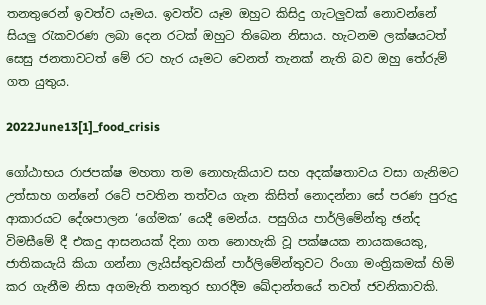තනතුරෙන් ඉවත්ව යෑමය. ඉවත්ව යෑම ඔහුට කිසිදු ගැටලුවක් නොවන්නේ සියලු රැකවරණ ලබා දෙන රටක් ඔහුට තිබෙන නිසාය. හැටනම ලක්ෂයටත් සෙසු ජනතාවටත් මේ රට හැර යෑමට වෙනත් තැනක් නැති බව ඔහු තේරුම් ගත යුතුය.

2022June13[1]_food_crisis

ගෝඨාභය රාජපක්ෂ මහතා තම නොහැකියාව සහ අදක්ෂතාවය වසා ගැනිමට උත්සාහ ගන්නේ රටේ පවතින තත්වය ගැන කිසිත් නොදන්නා සේ පරණ පුරුදු ආකාරයට දේශපාලන ‘ගේමක’ යෙදී මෙන්ය. පසුගිය පාර්ලිමේන්තු ඡන්ද විමසීමේ දී එකදු ආසනයක් දිනා ගත නොහැකි වූ පක්ෂයක නායකයෙකු, ජාතිකයැයි කියා ගන්නා ලැයිස්තුවකින් පාර්ලිමේන්තුවට රිංගා මංත්‍රිකමක් හිමි කර ගැනීම නිසා අගමැති තනතුර භාරදීම ඛේදාන්තයේ තවත් ජවනිකාවකි.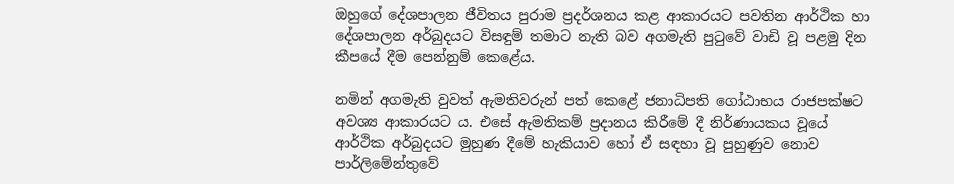ඔහුගේ දේශපාලන ජීවිතය පුරාම ප්‍රදර්ශනය කළ ආකාරයට පවතින ආර්ථික හා දේශපාලන අර්බුදයට විසඳුම් තමාට නැති බව අගමැති පුටුවේ වාඩි වූ පළමු දින කීපයේ දීම පෙන්නුම් කෙළේය.

නමින් අගමැති වුවත් ඇමතිවරුන් පත් කෙළේ ජනාධිපති ගෝඨාභය රාජපක්ෂට අවශ්‍ය ආකාරයට ය. එසේ ඇමතිකම් ප්‍රදානය කිරීමේ දී නිර්ණායකය වූයේ ආර්ථික අර්බුදයට මුහුණ දීමේ හැකියාව හෝ ඒ සඳහා වූ පුහුණුව නොව පාර්ලිමේන්තුවේ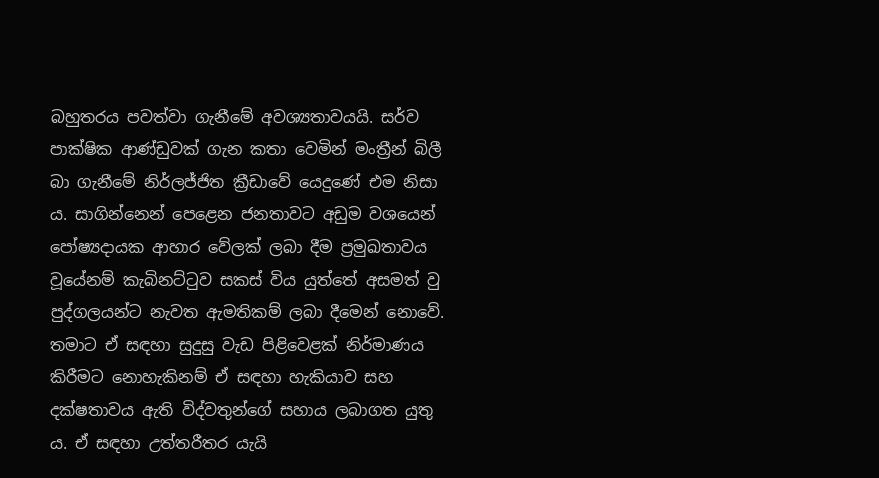බහුතරය පවත්වා ගැනීමේ අවශ්‍යතාවයයි. සර්ව පාක්ෂික ආණ්ඩුවක් ගැන කතා වෙමින් මංත්‍රීන් බිලී බා ගැනීමේ නිර්ලජ්ජිත ක්‍රීඩාවේ යෙදුණේ එම නිසා ය. සාගින්නෙන් පෙළෙන ජනතාවට අඩුම වශයෙන් පෝෂ්‍යදායක ආහාර වේලක් ලබා දීම ප්‍රමුඛතාවය වූයේනම් කැබිනට්ටුව සකස් විය යුත්තේ අසමත් වු පුද්ගලයන්ට නැවත ඇමතිකම් ලබා දීමෙන් නොවේ. තමාට ඒ සඳහා සුදුසු වැඩ පිළිවෙළක් නිර්මාණය කිරීමට නොහැකිනම් ඒ සඳහා හැකියාව සහ දක්ෂතාවය ඇති විද්වතුන්ගේ සහාය ලබාගත යුතු ය. ඒ සඳහා උත්තරීතර යැයි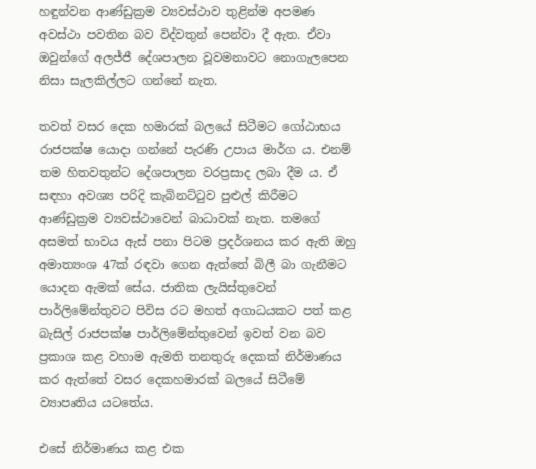හඳුන්වන ආණ්ඩුක්‍රම ව්‍යවස්ථාව තුළින්ම අපමණ අවස්ථා පවතින බව විද්වතුන් පෙන්වා දී ඇත. ඒවා ඔවුන්ගේ අලජ්ජී දේශපාලන වූවමනාවට නොගැලපෙන නිසා සැලකිල්ලට ගන්නේ නැත.

තවත් වසර දෙක හමාරක් බලයේ සිටීමට ගෝඨාභය රාජපක්ෂ යොදා ගන්නේ පැරණි උපාය මාර්ග ය. එනම් තම හිතවතුන්ට දේශපාලන වරප්‍රසාද ලබා දීම ය. ඒ සඳහා අවශ්‍ය පරිදි කැබිනට්ටුව පුළුල් කිරීමට ආණ්ඩුක්‍රම ව්‍යවස්ථාවෙන් බාධාවක් නැත. තමගේ අසමත් භාවය ඇස් පනා පිටම ප්‍රදර්ශනය කර ඇති ඔහු අමාත්‍යංශ 47ක් රඳවා ගෙන ඇත්තේ බිලී බා ගැනීමට යොදන ඇමක් සේය. ජාතික ලැයිස්තුවෙන් පාර්ලිමේන්තුවට පිවිස රට මහත් අගාධයකට පත් කළ බැසිල් රාජපක්ෂ පාර්ලිමේන්තුවෙන් ඉවත් වන බව ප්‍රකාශ කළ වහාම ඇමති තනතුරු දෙකක් නිර්මාණය කර ඇත්තේ වසර දෙකහමාරක් බලයේ සිටීමේ ව්‍යාපෘතිය යටතේය.

එසේ නිර්මාණය කළ එක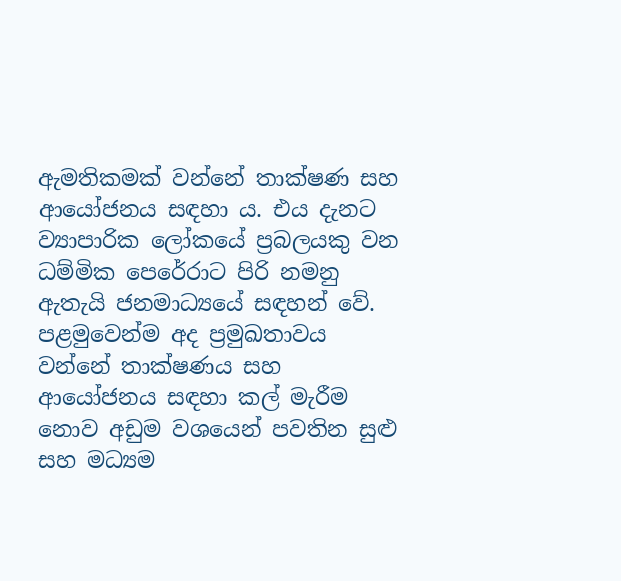ඇමතිකමක් වන්නේ තාක්ෂණ සහ ආයෝජනය සඳහා ය. එය දැනට ව්‍යාපාරික ලෝකයේ ප්‍රබලයකු වන ධම්මික පෙරේරාට පිරි නමනු ඇතැයි ජනමාධ්‍යයේ සඳහන් වේ. පළමුවෙන්ම අද ප්‍රමුඛතාවය වන්නේ තාක්ෂණය සහ ආයෝජනය සඳහා කල් මැරීම නොව අඩුම වශයෙන් පවතින සුළු සහ මධ්‍යම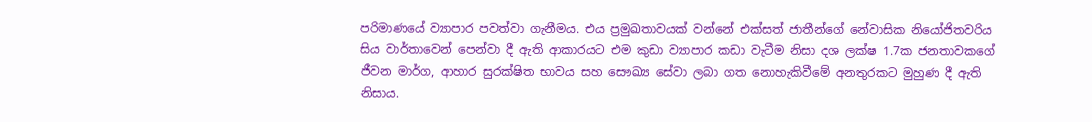පරිමාණයේ ව්‍යාපාර පවත්වා ගැනීමය. එය ප්‍රමුඛතාවයක් වන්නේ එක්සත් ජාතීන්ගේ නේවාසික නියෝජිතවරිය සිය වාර්තාවෙන් පෙන්වා දී ඇති ආකාරයට එම කුඩා ව්‍යාපාර කඩා වැටීම නිසා දශ ලක්ෂ 1.7ක ජනතාවකගේ ජීවන මාර්ග, ආහාර සුරක්ෂිත භාවය සහ සෞඛ්‍ය සේවා ලබා ගත නොහැකිවීමේ අනතුරකට මුහුණ දී ඇති නිසාය.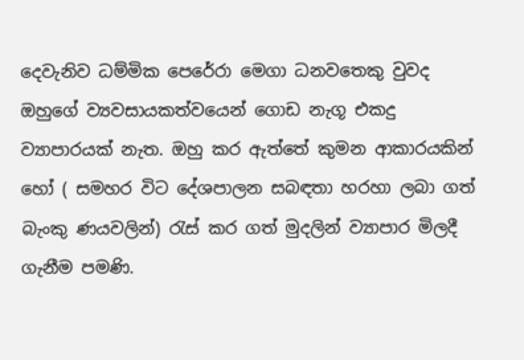දෙවැනිව ධම්මික පෙරේරා මෙගා ධනවතෙකු වුවද ඔහුගේ ව්‍යවසායකත්වයෙන් ගොඩ නැගූ එකදු ව්‍යාපාරයක් නැත. ඔහු කර ඇත්තේ කුමන ආකාරයකින් හෝ ( සමහර විට දේශපාලන සබඳතා හරහා ලබා ගත් බැංකු ණයවලින්) රැස් කර ගත් මුදලින් ව්‍යාපාර මිලදී ගැනීම පමණි.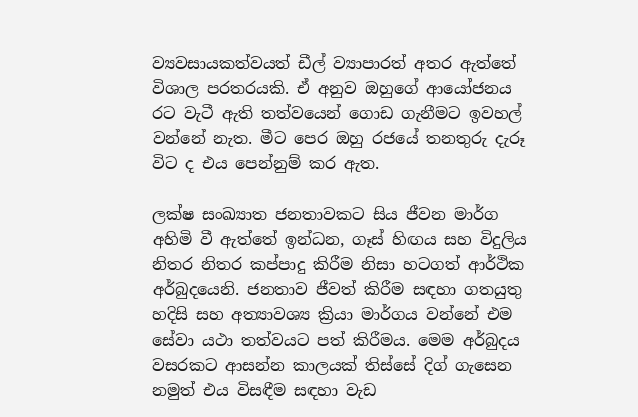ව්‍යවසායකත්වයත් ඩීල් ව්‍යාපාරත් අතර ඇත්තේ විශාල පරතරයකි. ඒ අනුව ඔහුගේ ආයෝජනය රට වැටී ඇති තත්වයෙන් ගොඩ ගැනීමට ඉවහල් වන්නේ නැත. මීට පෙර ඔහු රජයේ තනතුරු දැරූ විට ද එය පෙන්නුම් කර ඇත.

ලක්ෂ සංඛ්‍යාත ජනතාවකට සිය ජීවන මාර්ග අහිමි වී ඇත්තේ ඉන්ධන, ගෑස් හිඟය සහ විදුලිය නිතර නිතර කප්පාදු කිරීම නිසා හටගත් ආර්ථික අර්බුදයෙනි. ජනතාව ජීවත් කිරීම සඳහා ගතයුතු හදිසි සහ අත්‍යාවශ්‍ය ක්‍රියා මාර්ගය වන්නේ එම සේවා යථා තත්වයට පත් කිරීමය. මෙම අර්බුදය වසරකට ආසන්න කාලයක් තිස්සේ දිග් ගැසෙන නමුත් එය විසඳීම සඳහා වැඩ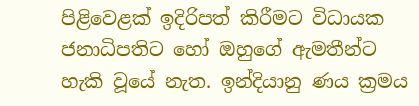පිළිවෙළක් ඉදිරිපත් කිරීමට විධායක ජනාධිපතිට හෝ ඔහුගේ ඇමතීන්ට හැකි වූයේ නැත. ඉන්දියානු ණය ක්‍රමය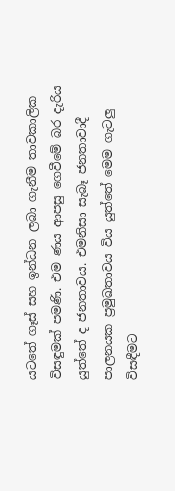යටතේ ගෑස් සහ ඉන්ධන ලබා ගැනීම තාවකාලික විසඳුමක් පමණි. එම ණය ආපසු ගෙවීමේ බර දැරිය යුත්තේ ද ජනතාවය. එමනිසා සැබෑ ජනතාවාදී පාලනයක ප්‍රමුඛතාවය විය යුත්තේ මෙම ගැටලු විසඳීමට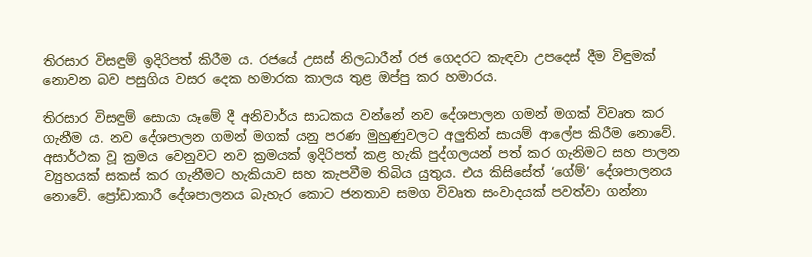තිරසාර විසඳුම් ඉදිරිපත් කිරීම ය. රජයේ උසස් නිලධාරීන් රජ ගෙදරට කැඳවා උපදෙස් දීම විඳුමක් නොවන බව පසුගිය වසර දෙක හමාරක කාලය තුළ ඔප්පු කර හමාරය.

තිරසාර විසඳුම් සොයා යෑමේ දී අනිවාර්ය සාධකය වන්නේ නව දේශපාලන ගමන් මගක් විවෘත කර ගැනීම ය. නව දේශපාලන ගමන් මගක් යනු පරණ මුහුණුවලට අලුතින් සායම් ආලේප කිරීම නොවේ. අසාර්ථක වූ ක්‍රමය වෙනුවට නව ක්‍රමයක් ඉදිරිපත් කළ හැකි පුද්ගලයන් පත් කර ගැනිමට සහ පාලන ව්‍යුහයක් සකස් කර ගැනීමට හැකියාව සහ කැපවීම තිබිය යුතුය. එය කිසිසේත් ‘ගේම්’ දේශපාලනය නොවේ. ප්‍රෝඩාකාරී දේශපාලනය බැහැර කොට ජනතාව සමග විවෘත සංවාදයක් පවත්වා ගන්නා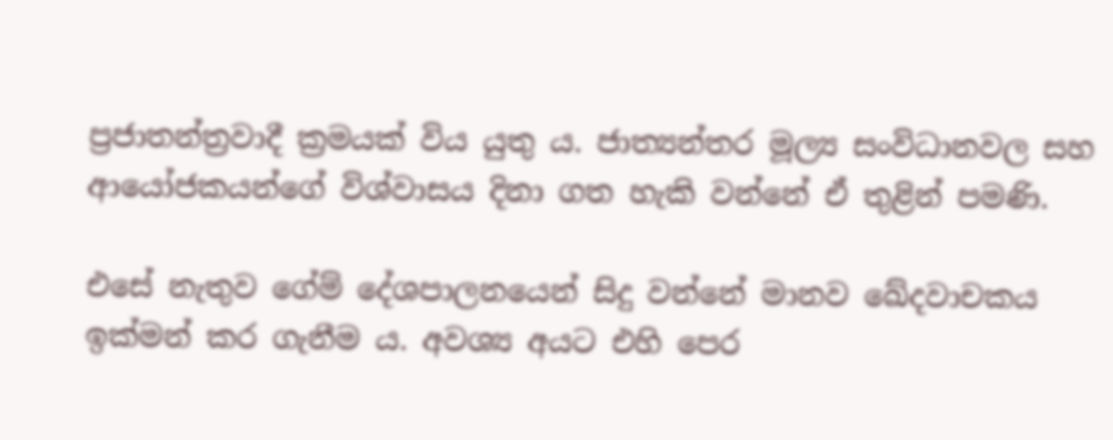ප්‍රජාතන්ත්‍රවාදී ක්‍රමයක් විය යුතු ය. ජාත්‍යන්තර මූල්‍ය සංවිධානවල සහ ආයෝජකයන්ගේ විශ්වාසය දිනා ගත හැකි වන්නේ ඒ තුළින් පමණි.

එසේ නැතුව ගේම් දේශපාලනයෙන් සිදු වන්නේ මානව ඛේදවාචකය ඉක්මන් කර ගැනීම ය. අවශ්‍ය අයට එහි පෙර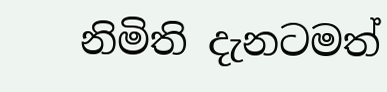නිමිති දැනටමත්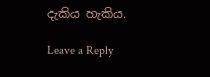දැකිය හැකිය.

Leave a Reply